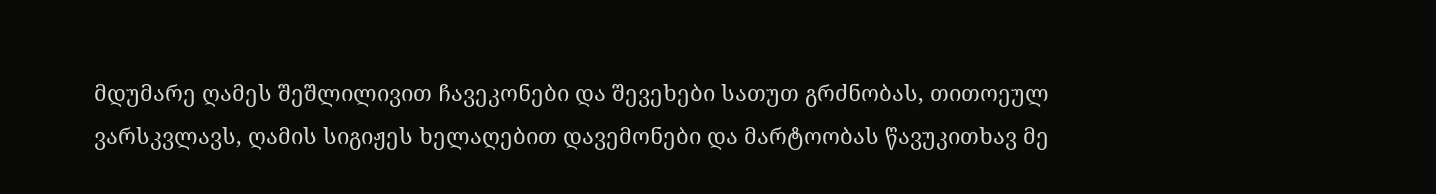მდუმარე ღამეს შეშლილივით ჩავეკონები და შევეხები სათუთ გრძნობას, თითოეულ ვარსკვლავს, ღამის სიგიჟეს ხელაღებით დავემონები და მარტოობას წავუკითხავ მე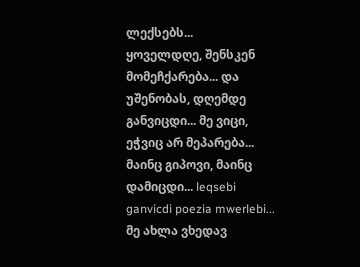ლექსებს...
ყოველდღე, შენსკენ მომეჩქარება... და უშენობას, დღემდე განვიცდი... მე ვიცი, ეჭვიც არ მეპარება... მაინც გიპოვი, მაინც დამიცდი... leqsebi ganvicdi poezia mwerlebi...
მე ახლა ვხედავ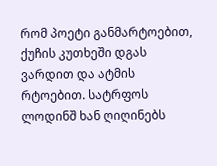რომ პოეტი განმარტოებით, ქუჩის კუთხეში დგას ვარდით და ატმის რტოებით. სატრფოს ლოდინშ ხან ღიღინებს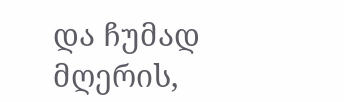და ჩუმად მღერის,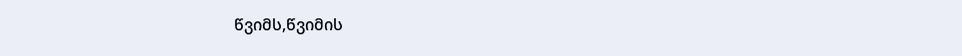წვიმს,წვიმის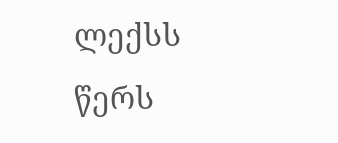ლექსს წერს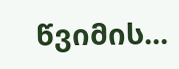წვიმის...